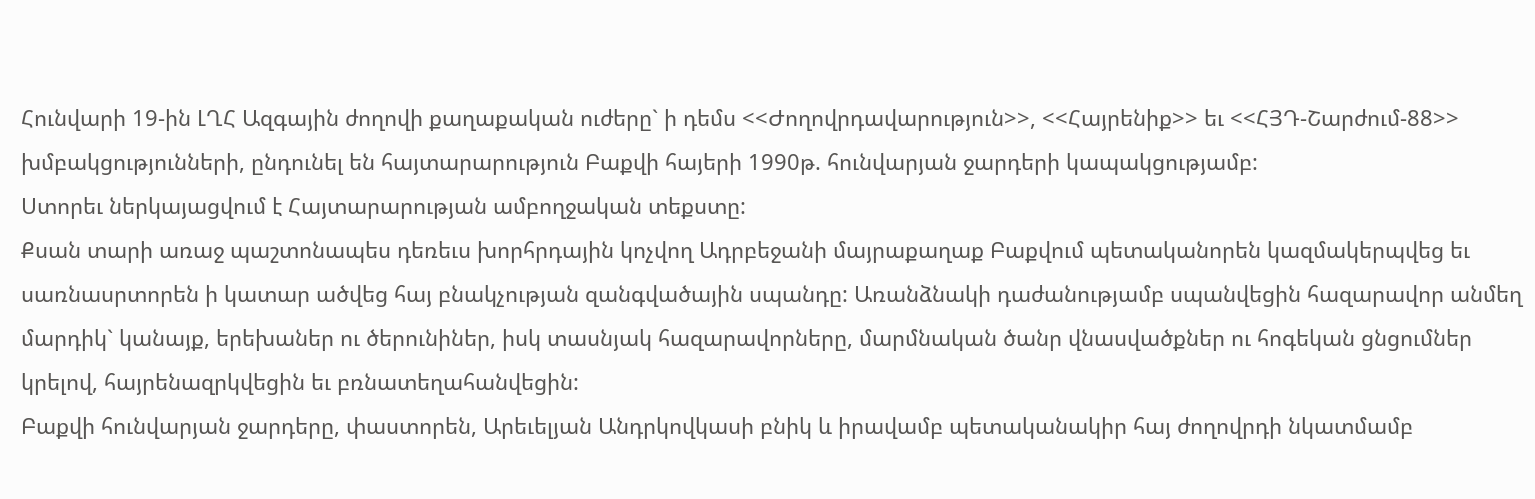Հունվարի 19-ին ԼՂՀ Ազգային ժողովի քաղաքական ուժերը` ի դեմս <<Ժողովրդավարություն>>, <<Հայրենիք>> եւ <<ՀՅԴ-Շարժում-88>> խմբակցությունների, ընդունել են հայտարարություն Բաքվի հայերի 1990թ. հունվարյան ջարդերի կապակցությամբ:
Ստորեւ ներկայացվում է Հայտարարության ամբողջական տեքստը:
Քսան տարի առաջ պաշտոնապես դեռեւս խորհրդային կոչվող Ադրբեջանի մայրաքաղաք Բաքվում պետականորեն կազմակերպվեց եւ սառնասրտորեն ի կատար ածվեց հայ բնակչության զանգվածային սպանդը: Առանձնակի դաժանությամբ սպանվեցին հազարավոր անմեղ մարդիկ` կանայք, երեխաներ ու ծերունիներ, իսկ տասնյակ հազարավորները, մարմնական ծանր վնասվածքներ ու հոգեկան ցնցումներ կրելով, հայրենազրկվեցին եւ բռնատեղահանվեցին:
Բաքվի հունվարյան ջարդերը, փաստորեն, Արեւելյան Անդրկովկասի բնիկ և իրավամբ պետականակիր հայ ժողովրդի նկատմամբ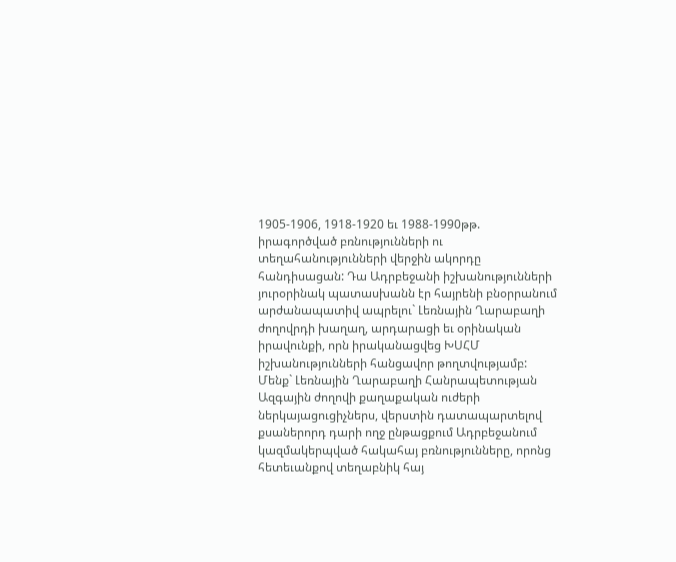1905-1906, 1918-1920 եւ 1988-1990թթ. իրագործված բռնությունների ու տեղահանությունների վերջին ակորդը հանդիսացան: Դա Ադրբեջանի իշխանությունների յուրօրինակ պատասխանն էր հայրենի բնօրրանում արժանապատիվ ապրելու` Լեռնային Ղարաբաղի ժողովրդի խաղաղ, արդարացի եւ օրինական իրավունքի, որն իրականացվեց ԽՍՀՄ իշխանությունների հանցավոր թողտվությամբ:
Մենք` Լեռնային Ղարաբաղի Հանրապետության Ազգային ժողովի քաղաքական ուժերի ներկայացուցիչներս, վերստին դատապարտելով քսաներորդ դարի ողջ ընթացքում Ադրբեջանում կազմակերպված հակահայ բռնությունները, որոնց հետեւանքով տեղաբնիկ հայ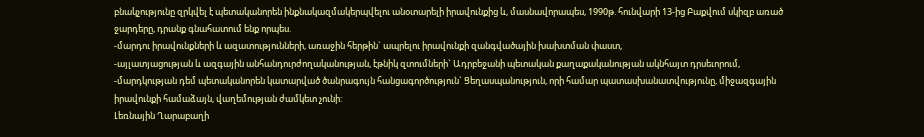բնակչությունը զրկվել է պետականորեն ինքնակազմակերպվելու անօտարելի իրավունքից և, մասնավորապես, 1990թ. հունվարի 13-ից Բաքվում սկիզբ առած ջարդերը, դրանք գնահատում ենք որպես.
-մարդու իրավունքների և ազատությունների, առաջին հերթին` ապրելու իրավունքի զանգվածային խախտման փաստ,
-այլատյացության և ազգային անհանդուրժողականության, էթնիկ զտումների` Ադրբեջանի պետական քաղաքականության ակնհայտ դրսեւորում,
-մարդկության դեմ պետականորեն կատարված ծանրագույն հանցագործություն` Ցեղասպանություն, որի համար պատասխանատվությունը, միջազգային իրավունքի համաձայն, վաղեմության ժամկետ չունի:
Լեռնային Ղարաբաղի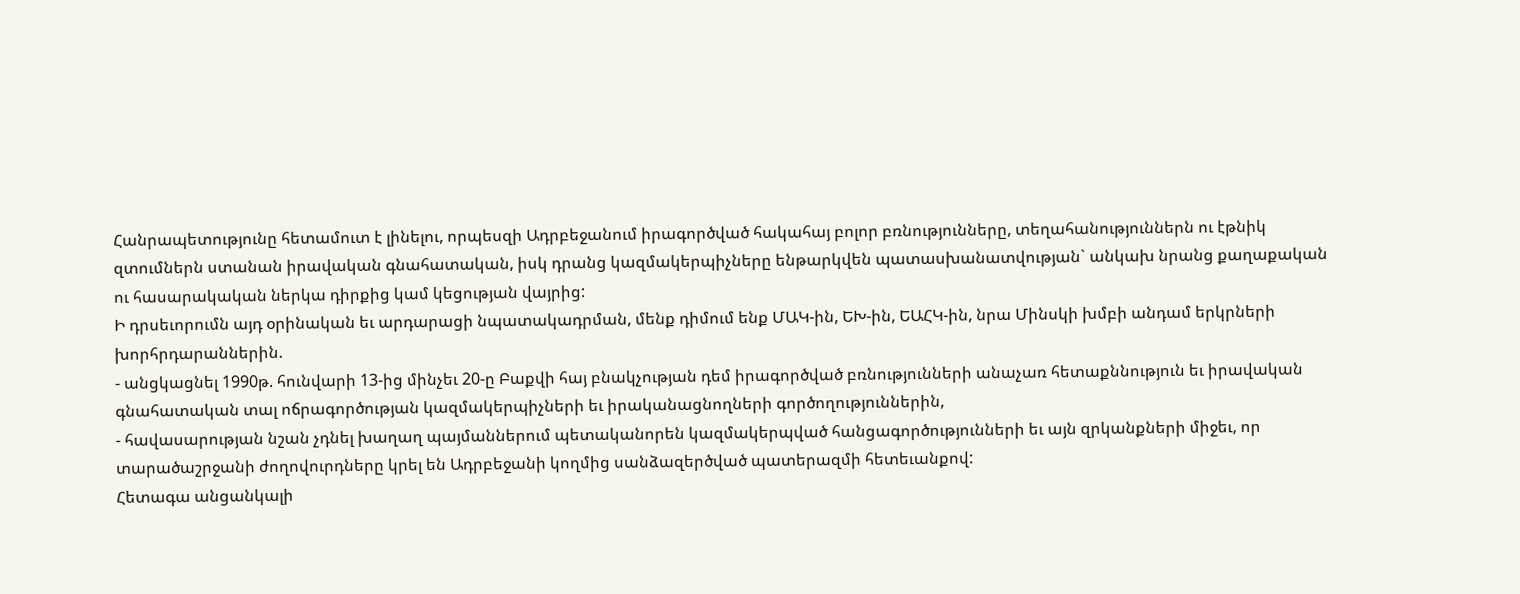Հանրապետությունը հետամուտ է լինելու, որպեսզի Ադրբեջանում իրագործված հակահայ բոլոր բռնությունները, տեղահանություններն ու էթնիկ զտումներն ստանան իրավական գնահատական, իսկ դրանց կազմակերպիչները ենթարկվեն պատասխանատվության` անկախ նրանց քաղաքական ու հասարակական ներկա դիրքից կամ կեցության վայրից:
Ի դրսեւորումն այդ օրինական եւ արդարացի նպատակադրման, մենք դիմում ենք ՄԱԿ-ին, ԵԽ-ին, ԵԱՀԿ-ին, նրա Մինսկի խմբի անդամ երկրների խորհրդարաններին.
- անցկացնել 1990թ. հունվարի 13-ից մինչեւ 20-ը Բաքվի հայ բնակչության դեմ իրագործված բռնությունների անաչառ հետաքննություն եւ իրավական գնահատական տալ ոճրագործության կազմակերպիչների եւ իրականացնողների գործողություններին,
- հավասարության նշան չդնել խաղաղ պայմաններում պետականորեն կազմակերպված հանցագործությունների եւ այն զրկանքների միջեւ, որ տարածաշրջանի ժողովուրդները կրել են Ադրբեջանի կողմից սանձազերծված պատերազմի հետեւանքով:
Հետագա անցանկալի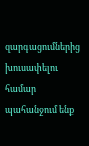զարգացումներից խուսափելու համար պահանջում ենք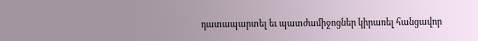դատապարտել եւ պատժամիջոցներ կիրառել հանցավոր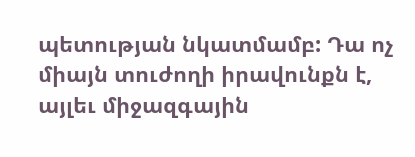պետության նկատմամբ: Դա ոչ միայն տուժողի իրավունքն է, այլեւ միջազգային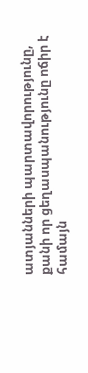ատյանների պարտավորությունը, քանի որ ցեղասպանությունը ոճիր է համայն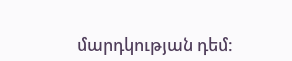մարդկության դեմ: